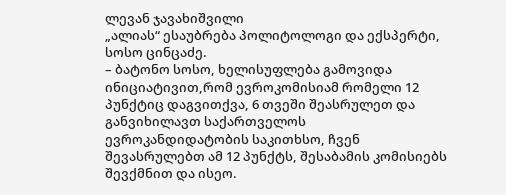ლევან ჯავახიშვილი
„ალიას“ ესაუბრება პოლიტოლოგი და ექსპერტი, სოსო ცინცაძე.
– ბატონო სოსო, ხელისუფლება გამოვიდა ინიციატივით,რომ ევროკომისიამ რომელი 12 პუნქტიც დაგვითქვა, 6 თვეში შეასრულეთ და განვიხილავთ საქართველოს ევროკანდიდატობის საკითხსო, ჩვენ შევასრულებთ ამ 12 პუნქტს, შესაბამის კომისიებს შევქმნით და ისეო.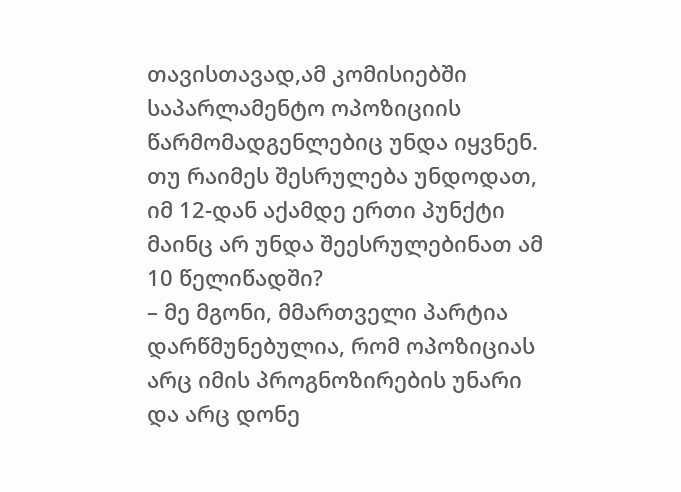თავისთავად,ამ კომისიებში საპარლამენტო ოპოზიციის წარმომადგენლებიც უნდა იყვნენ. თუ რაიმეს შესრულება უნდოდათ, იმ 12-დან აქამდე ერთი პუნქტი მაინც არ უნდა შეესრულებინათ ამ 10 წელიწადში?
– მე მგონი, მმართველი პარტია დარწმუნებულია, რომ ოპოზიციას არც იმის პროგნოზირების უნარი და არც დონე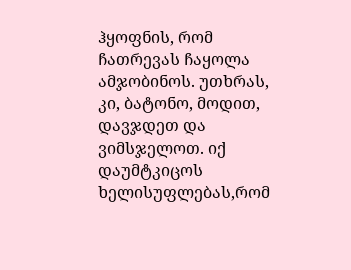ჰყოფნის, რომ ჩათრევას ჩაყოლა ამჯობინოს. უთხრას, კი, ბატონო, მოდით, დავჯდეთ და ვიმსჯელოთ. იქ დაუმტკიცოს ხელისუფლებას,რომ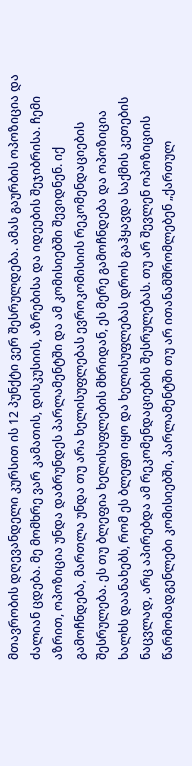მთავრობის დღევანდელი კურსით ის 12 პუნქტი ვერ შესრულდება. ამას გაურბის ოპოზიცია და ძალიან ცდება. მე მომხრე ვარ კამათის, დისკუსიის, აზრებისა და იდეების შეჯიბრისა. ჩემი აზრით, ოპოზიცია უნდა დაბრუნდეს პარლამენტში და ამ კომისიებში შევიდნენ. იქ გამოჩნდება, მართლა უნდა თუ არა ხელისუფლებას ევროკომისიის რეკომენდაციების შესრულება. ეს თუ ბლეფია ხელისუფლების მხრიდან, ეს მერე გამოჩნდება და ოპოზიცია ხალხს დაანახებს, რომ ეს ბლეფი იყო და ხელისუფლებას დროს გაჰყავდა საქმის კეთების ნაცვლად, არც აპირებდა ამ რეკომენდაციების შესრულებას. თუ არ შევლენ ოპოზიციის წარმომადგენლები კომისიებში, პარლამენტში თუ არ ითანამშრომლებენ „ქართულ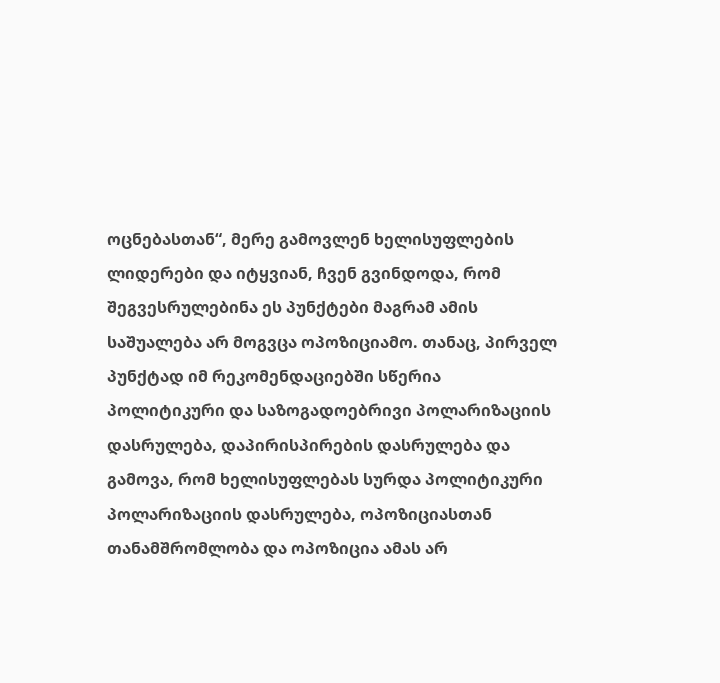ოცნებასთან“, მერე გამოვლენ ხელისუფლების ლიდერები და იტყვიან, ჩვენ გვინდოდა, რომ შეგვესრულებინა ეს პუნქტები მაგრამ ამის საშუალება არ მოგვცა ოპოზიციამო. თანაც, პირველ პუნქტად იმ რეკომენდაციებში სწერია პოლიტიკური და საზოგადოებრივი პოლარიზაციის დასრულება, დაპირისპირების დასრულება და გამოვა, რომ ხელისუფლებას სურდა პოლიტიკური პოლარიზაციის დასრულება, ოპოზიციასთან თანამშრომლობა და ოპოზიცია ამას არ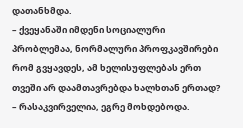დათანხმდა.
– ქვეყანაში იმდენი სოციალური პრობლემაა, ნორმალური პროფკავშირები რომ გვყავდეს, ამ ხელისუფლებას ერთ თვეში არ დაამთავრებდა ხალხთან ერთად?
– რასაკვირველია, ეგრე მოხდებოდა.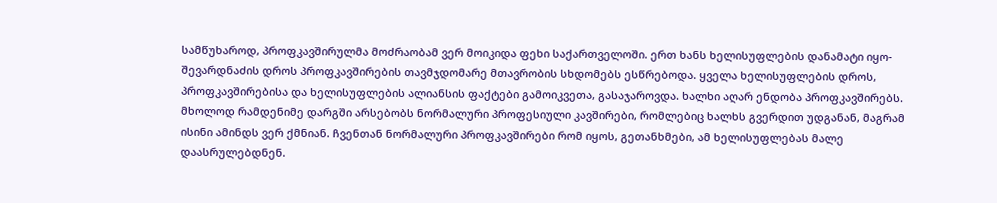სამწუხაროდ, პროფკავშირულმა მოძრაობამ ვერ მოიკიდა ფეხი საქართველოში. ერთ ხანს ხელისუფლების დანამატი იყო- შევარდნაძის დროს პროფკავშირების თავმჯდომარე მთავრობის სხდომებს ესწრებოდა. ყველა ხელისუფლების დროს, პროფკავშირებისა და ხელისუფლების ალიანსის ფაქტები გამოიკვეთა, გასაჯაროვდა. ხალხი აღარ ენდობა პროფკავშირებს. მხოლოდ რამდენიმე დარგში არსებობს ნორმალური პროფესიული კავშირები, რომლებიც ხალხს გვერდით უდგანან, მაგრამ ისინი ამინდს ვერ ქმნიან. ჩვენთან ნორმალური პროფკავშირები რომ იყოს, გეთანხმები, ამ ხელისუფლებას მალე დაასრულებდნენ.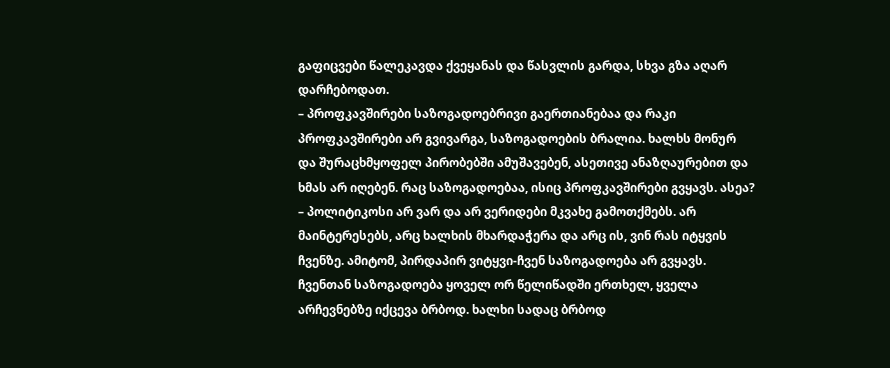გაფიცვები წალეკავდა ქვეყანას და წასვლის გარდა, სხვა გზა აღარ დარჩებოდათ.
– პროფკავშირები საზოგადოებრივი გაერთიანებაა და რაკი პროფკავშირები არ გვივარგა, საზოგადოების ბრალია. ხალხს მონურ და შურაცხმყოფელ პირობებში ამუშავებენ, ასეთივე ანაზღაურებით და ხმას არ იღებენ. რაც საზოგადოებაა, ისიც პროფკავშირები გვყავს. ასეა?
– პოლიტიკოსი არ ვარ და არ ვერიდები მკვახე გამოთქმებს. არ მაინტერესებს, არც ხალხის მხარდაჭერა და არც ის, ვინ რას იტყვის ჩვენზე. ამიტომ, პირდაპირ ვიტყვი-ჩვენ საზოგადოება არ გვყავს. ჩვენთან საზოგადოება ყოველ ორ წელიწადში ერთხელ, ყველა არჩევნებზე იქცევა ბრბოდ. ხალხი სადაც ბრბოდ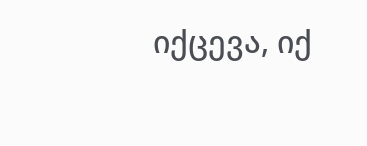იქცევა, იქ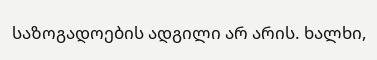საზოგადოების ადგილი არ არის. ხალხი,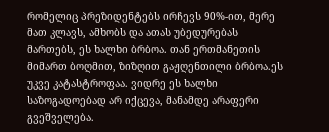რომელიც პრეზიდენტებს ირჩევს 90%-ით, მერე მათ კლავს, ამხობს და ათას უბედურებას მართებს, ეს ხალხი ბრბოა. თან ერთმანეთის მიმართ ბოღმით, ზიზღით გაჟღენთილი ბრბოა.ეს უკვე კატასტროფაა. ვიდრე ეს ხალხი საზოგადოებად არ იქცევა, მანამდე არაფერი გვეშველება.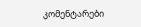კომენტარები